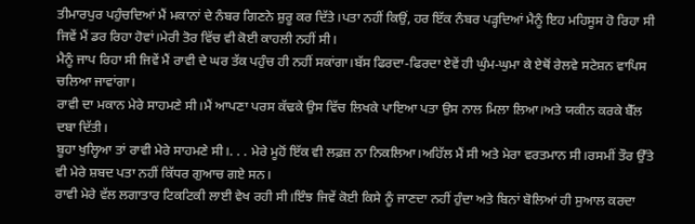ਤੀਮਾਰਪੁਰ ਪਹੁੰਚਦਿਆਂ ਮੈਂ ਮਕਾਨਾਂ ਦੇ ਨੰਬਰ ਗਿਣਨੇ ਸ਼ੁਰੂ ਕਰ ਦਿੱਤੇ।ਪਤਾ ਨਹੀਂ ਕਿਉਂ, ਹਰ ਇੱਕ ਨੰਬਰ ਪੜ੍ਹਦਿਆਂ ਮੈਨੂੰ ਇਹ ਮਹਿਸੂਸ ਹੋ ਰਿਹਾ ਸੀ ਜਿਵੇਂ ਮੈਂ ਡਰ ਰਿਹਾ ਹੋਵਾਂ।ਮੇਰੀ ਤੋਰ ਵਿੱਚ ਵੀ ਕੋਈ ਕਾਹਲੀ ਨਹੀਂ ਸੀ।
ਮੈਨੂੰ ਜਾਪ ਰਿਹਾ ਸੀ ਜਿਵੇਂ ਮੈਂ ਰਾਵੀ ਦੇ ਘਰ ਤੱਕ ਪਹੁੰਚ ਹੀ ਨਹੀਂ ਸਕਾਂਗਾ।ਬੱਸ ਫਿਰਦਾ-ਫਿਰਦਾ ਏਵੇਂ ਹੀ ਘੁੰਮ-ਘੁਮਾ ਕੇ ਏਥੋਂ ਰੇਲਵੇ ਸਟੇਸ਼ਨ ਵਾਪਿਸ ਚਲਿਆ ਜਾਵਾਂਗਾ।
ਰਾਵੀ ਦਾ ਮਕਾਨ ਮੇਰੇ ਸਾਹਮਣੇ ਸੀ।ਮੈਂ ਆਪਣਾ ਪਰਸ ਕੱਢਕੇ ਉਸ ਵਿੱਚ ਲਿਖਕੇ ਪਾਇਆ ਪਤਾ ਉਸ ਨਾਲ ਮਿਲਾ ਲਿਆ।ਅਤੇ ਯਕੀਨ ਕਰਕੇ ਬੈੱਲ ਦਬਾ ਦਿੱਤੀ।
ਬੂਹਾ ਖੁਲ੍ਹਿਆ ਤਾਂ ਰਾਵੀ ਮੇਰੇ ਸਾਹਮਣੇ ਸੀ।. . . ਮੇਰੇ ਮੂਹੋਂ ਇੱਕ ਵੀ ਲਫ਼ਜ਼ ਨਾ ਨਿਕਲਿਆ।ਅਹਿੱਲ ਮੈਂ ਸੀ ਅਤੇ ਮੇਰਾ ਵਰਤਮਾਨ ਸੀ।ਰਸਮੀਂ ਤੌਰ ਉੱਤੇ ਵੀ ਮੇਰੇ ਸ਼ਬਦ ਪਤਾ ਨਹੀਂ ਕਿੱਧਰ ਗੁਆਚ ਗਏ ਸਨ।
ਰਾਵੀ ਮੇਰੇ ਵੱਲ ਲਗਾਤਾਰ ਟਿਕਟਿਕੀ ਲਾਈ ਵੇਖ ਰਹੀ ਸੀ।ਇੰਝ ਜਿਵੇਂ ਕੋਈ ਕਿਸੇ ਨੂੰ ਜਾਣਦਾ ਨਹੀਂ ਹੁੰਦਾ ਅਤੇ ਬਿਨਾਂ ਬੋਲਿਆਂ ਹੀ ਸੁਆਲ ਕਰਦਾ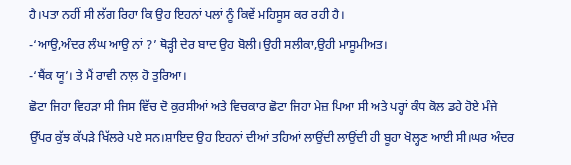ਹੈ।ਪਤਾ ਨਹੀਂ ਸੀ ਲੱਗ ਰਿਹਾ ਕਿ ਉਹ ਇਹਨਾਂ ਪਲਾਂ ਨੂੰ ਕਿਵੇਂ ਮਹਿਸੂਸ ਕਰ ਰਹੀ ਹੈ।
-‘ਆਉ,ਅੰਦਰ ਲੰਘ ਆਉ ਨਾਂ ?’ ਥੋੜ੍ਹੀ ਦੇਰ ਬਾਦ ਉਹ ਬੋਲੀ।ਉਹੀ ਸਲੀਕਾ,ਉਹੀ ਮਾਸੂਮੀਅਤ।
-‘ਥੈਂਕ ਯੂ’। ਤੇ ਮੈਂ ਰਾਵੀ ਨਾਲ਼ ਹੋ ਤੁਰਿਆ।
ਛੋਟਾ ਜਿਹਾ ਵਿਹੜਾ ਸੀ ਜਿਸ ਵਿੱਚ ਦੋ ਕੁਰਸੀਆਂ ਅਤੇ ਵਿਚਕਾਰ ਛੋਟਾ ਜਿਹਾ ਮੇਜ਼ ਪਿਆ ਸੀ ਅਤੇ ਪਰ੍ਹਾਂ ਕੰਧ ਕੋਲ ਡਹੇ ਹੋਏ ਮੰਜੇ ਉੱਪਰ ਕੁੱਝ ਕੱਪੜੇ ਖਿੱਲਰੇ ਪਏ ਸਨ।ਸ਼ਾਇਦ ਉਹ ਇਹਨਾਂ ਦੀਆਂ ਤਹਿਆਂ ਲਾਉਂਦੀ ਲਾਉਂਦੀ ਹੀ ਬੂਹਾ ਖੋਲ੍ਹਣ ਆਈ ਸੀ।ਘਰ ਅੰਦਰ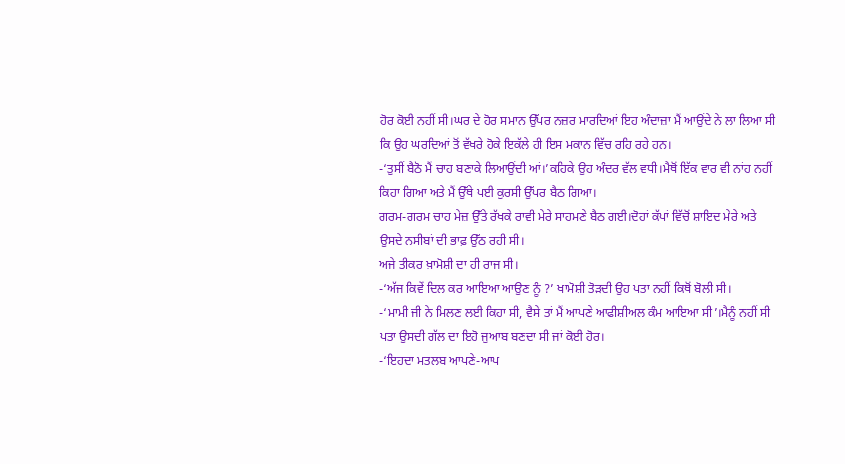ਹੋਰ ਕੋਈ ਨਹੀਂ ਸੀ।ਘਰ ਦੇ ਹੋਰ ਸਮਾਨ ਉੱਪਰ ਨਜ਼ਰ ਮਾਰਦਿਆਂ ਇਹ ਅੰਦਾਜ਼ਾ ਮੈਂ ਆਉਂਦੇ ਨੇ ਲਾ ਲਿਆ ਸੀ ਕਿ ਉਹ ਘਰਦਿਆਂ ਤੋਂ ਵੱਖਰੇ ਹੋਕੇ ਇਕੱਲੇ ਹੀ ਇਸ ਮਕਾਨ ਵਿੱਚ ਰਹਿ ਰਹੇ ਹਨ।
-‘ਤੁਸੀਂ ਬੈਠੋ ਮੈਂ ਚਾਹ ਬਣਾਕੇ ਲਿਆਉਂਦੀ ਆਂ।’ਕਹਿਕੇ ਉਹ ਅੰਦਰ ਵੱਲ ਵਧੀ।ਮੈਥੋਂ ਇੱਕ ਵਾਰ ਵੀ ਨਾਂਹ ਨਹੀਂ ਕਿਹਾ ਗਿਆ ਅਤੇ ਮੈਂ ਉੱਥੇ ਪਈ ਕੁਰਸੀ ਉੱਪਰ ਬੈਠ ਗਿਆ।
ਗਰਮ-ਗਰਮ ਚਾਹ ਮੇਜ਼ ਉੱਤੇ ਰੱਖਕੇ ਰਾਵੀ ਮੇਰੇ ਸਾਹਮਣੇ ਬੈਠ ਗਈ।ਦੋਹਾਂ ਕੱਪਾਂ ਵਿੱਚੋਂ ਸ਼ਾਇਦ ਮੇਰੇ ਅਤੇ ਉਸਦੇ ਨਸੀਬਾਂ ਦੀ ਭਾਫ਼ ਉੱਠ ਰਹੀ ਸੀ।
ਅਜੇ ਤੀਕਰ ਖ਼ਾਮੋਸ਼ੀ ਦਾ ਹੀ ਰਾਜ ਸੀ।
-‘ਅੱਜ ਕਿਵੇਂ ਦਿਲ ਕਰ ਆਇਆ ਆਉਣ ਨੂੰ ?’ ਖਾਮੋਸ਼ੀ ਤੋੜਦੀ ਉਹ ਪਤਾ ਨਹੀਂ ਕਿਥੋਂ ਬੋਲੀ ਸੀ।
-‘ਮਾਮੀ ਜੀ ਨੇ ਮਿਲਣ ਲਈ ਕਿਹਾ ਸੀ, ਵੈਸੇ ਤਾਂ ਮੈਂ ਆਪਣੇ ਆਫੀਸ਼ੀਅਲ ਕੰਮ ਆਇਆ ਸੀ’।ਮੈਨੂੰ ਨਹੀਂ ਸੀ ਪਤਾ ਉਸਦੀ ਗੱਲ ਦਾ ਇਹੋ ਜੁਆਬ ਬਣਦਾ ਸੀ ਜਾਂ ਕੋਈ ਹੋਰ।
-‘ਇਹਦਾ ਮਤਲਬ ਆਪਣੇ-ਆਪ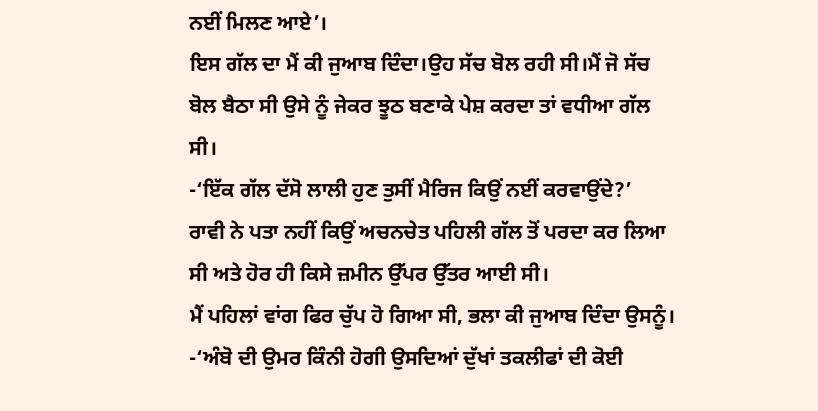ਨਈਂ ਮਿਲਣ ਆਏ’।
ਇਸ ਗੱਲ ਦਾ ਮੈਂ ਕੀ ਜੁਆਬ ਦਿੰਦਾ।ਉਹ ਸੱਚ ਬੋਲ ਰਹੀ ਸੀ।ਮੈਂ ਜੋ ਸੱਚ ਬੋਲ ਬੈਠਾ ਸੀ ਉਸੇ ਨੂੰ ਜੇਕਰ ਝੂਠ ਬਣਾਕੇ ਪੇਸ਼ ਕਰਦਾ ਤਾਂ ਵਧੀਆ ਗੱਲ ਸੀ।
-‘ਇੱਕ ਗੱਲ ਦੱਸੋ ਲਾਲੀ ਹੁਣ ਤੁਸੀਂ ਮੈਰਿਜ ਕਿਉਂ ਨਈਂ ਕਰਵਾਉਂਦੇ?’
ਰਾਵੀ ਨੇ ਪਤਾ ਨਹੀਂ ਕਿਉਂ ਅਚਨਚੇਤ ਪਹਿਲੀ ਗੱਲ ਤੋਂ ਪਰਦਾ ਕਰ ਲਿਆ ਸੀ ਅਤੇ ਹੋਰ ਹੀ ਕਿਸੇ ਜ਼ਮੀਨ ਉੱਪਰ ਉੱਤਰ ਆਈ ਸੀ।
ਮੈਂ ਪਹਿਲਾਂ ਵਾਂਗ ਫਿਰ ਚੁੱਪ ਹੋ ਗਿਆ ਸੀ, ਭਲਾ ਕੀ ਜੁਆਬ ਦਿੰਦਾ ਉਸਨੂੰ।
-‘ਅੰਬੋ ਦੀ ਉਮਰ ਕਿੰਨੀ ਹੋਗੀ ਉਸਦਿਆਂ ਦੁੱਖਾਂ ਤਕਲੀਫਾਂ ਦੀ ਕੋਈ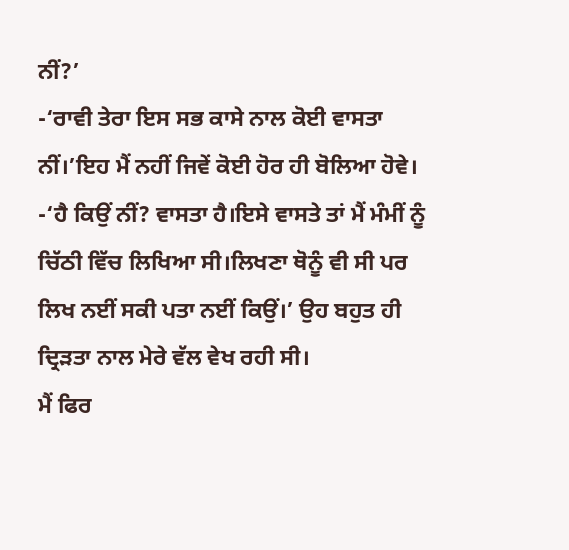ਨੀਂ?’
-‘ਰਾਵੀ ਤੇਰਾ ਇਸ ਸਭ ਕਾਸੇ ਨਾਲ ਕੋਈ ਵਾਸਤਾ ਨੀਂ।’ਇਹ ਮੈਂ ਨਹੀਂ ਜਿਵੇਂ ਕੋਈ ਹੋਰ ਹੀ ਬੋਲਿਆ ਹੋਵੇ।
-‘ਹੈ ਕਿਉਂ ਨੀਂ? ਵਾਸਤਾ ਹੈ।ਇਸੇ ਵਾਸਤੇ ਤਾਂ ਮੈਂ ਮੰਮੀਂ ਨੂੰ ਚਿੱਠੀ ਵਿੱਚ ਲਿਖਿਆ ਸੀ।ਲਿਖਣਾ ਥੋਨੂੰ ਵੀ ਸੀ ਪਰ ਲਿਖ ਨਈਂ ਸਕੀ ਪਤਾ ਨਈਂ ਕਿਉਂ।’ ਉਹ ਬਹੁਤ ਹੀ ਦ੍ਰਿੜਤਾ ਨਾਲ ਮੇਰੇ ਵੱਲ ਵੇਖ ਰਹੀ ਸੀ।
ਮੈਂ ਫਿਰ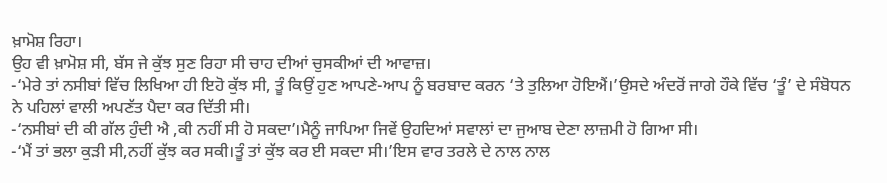ਖ਼ਾਮੋਸ਼ ਰਿਹਾ।
ਉਹ ਵੀ ਖ਼ਾਮੋਸ਼ ਸੀ, ਬੱਸ ਜੇ ਕੁੱਝ ਸੁਣ ਰਿਹਾ ਸੀ ਚਾਹ ਦੀਆਂ ਚੁਸਕੀਆਂ ਦੀ ਆਵਾਜ਼।
-‘ਮੇਰੇ ਤਾਂ ਨਸੀਬਾਂ ਵਿੱਚ ਲਿਖਿਆ ਹੀ ਇਹੋ ਕੁੱਝ ਸੀ, ਤੂੰ ਕਿਉਂ ਹੁਣ ਆਪਣੇ-ਆਪ ਨੂੰ ਬਰਬਾਦ ਕਰਨ ‘ਤੇ ਤੁਲਿਆ ਹੋਇਐਂ।’ਉਸਦੇ ਅੰਦਰੋਂ ਜਾਗੇ ਹੌਕੇ ਵਿੱਚ ‘ਤੂੰ’ ਦੇ ਸੰਬੋਧਨ ਨੇ ਪਹਿਲਾਂ ਵਾਲੀ ਅਪਣੱਤ ਪੈਦਾ ਕਰ ਦਿੱਤੀ ਸੀ।
-‘ਨਸੀਬਾਂ ਦੀ ਕੀ ਗੱਲ ਹੁੰਦੀ ਐ ,ਕੀ ਨਹੀਂ ਸੀ ਹੋ ਸਕਦਾ’।ਮੈਨੂੰ ਜਾਪਿਆ ਜਿਵੇਂ ਉਹਦਿਆਂ ਸਵਾਲਾਂ ਦਾ ਜੁਆਬ ਦੇਣਾ ਲਾਜ਼ਮੀ ਹੋ ਗਿਆ ਸੀ।
-‘ਮੈਂ ਤਾਂ ਭਲਾ ਕੁੜੀ ਸੀ,ਨਹੀਂ ਕੁੱਝ ਕਰ ਸਕੀ।ਤੂੰ ਤਾਂ ਕੁੱਝ ਕਰ ਈ ਸਕਦਾ ਸੀ।’ਇਸ ਵਾਰ ਤਰਲੇ ਦੇ ਨਾਲ ਨਾਲ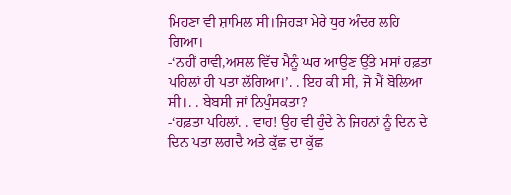ਮਿਹਣਾ ਵੀ ਸ਼ਾਮਿਲ ਸੀ।ਜਿਹੜਾ ਮੇਰੇ ਧੁਰ ਅੰਦਰ ਲਹਿ ਗਿਆ।
-‘ਨਹੀਂ ਰਾਵੀ,ਅਸਲ ਵਿੱਚ ਮੈਨੂੰ ਘਰ ਆਉਣ ਉੱਤੇ ਮਸਾਂ ਹਫ਼ਤਾ ਪਹਿਲਾਂ ਹੀ ਪਤਾ ਲੱਗਿਆ।’. . ਇਹ ਕੀ ਸੀ, ਜੋ ਮੈਂ ਬੋਲਿਆ ਸੀ।. . ਬੇਬਸੀ ਜਾਂ ਨਿਪੁੰਸਕਤਾ?
-‘ਹਫ਼ਤਾ ਪਹਿਲਾਂ. . ਵਾਹ! ਉਹ ਵੀ ਹੁੰਦੇ ਨੇ ਜਿਹਨਾਂ ਨੂੰ ਦਿਨ ਦੇ ਦਿਨ ਪਤਾ ਲਗਦੈ ਅਤੇ ਕੁੱਛ ਦਾ ਕੁੱਛ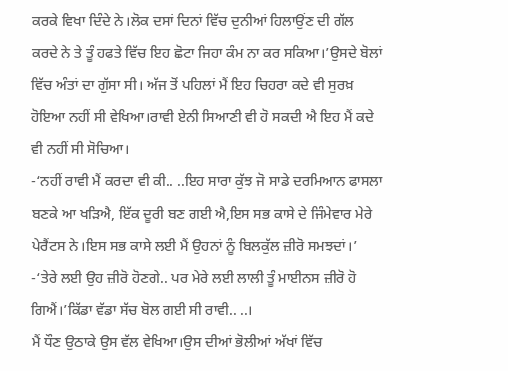ਕਰਕੇ ਵਿਖਾ ਦਿੰਦੇ ਨੇ।ਲੋਕ ਦਸਾਂ ਦਿਨਾਂ ਵਿੱਚ ਦੁਨੀਆਂ ਹਿਲਾਉਂਣ ਦੀ ਗੱਲ ਕਰਦੇ ਨੇ ਤੇ ਤੂੰ ਹਫਤੇ ਵਿੱਚ ਇਹ ਛੋਟਾ ਜਿਹਾ ਕੰਮ ਨਾ ਕਰ ਸਕਿਆ।’ਉਸਦੇ ਬੋਲਾਂ ਵਿੱਚ ਅੰਤਾਂ ਦਾ ਗੁੱਸਾ ਸੀ। ਅੱਜ ਤੋਂ ਪਹਿਲਾਂ ਮੈਂ ਇਹ ਚਿਹਰਾ ਕਦੇ ਵੀ ਸੁਰਖ਼ ਹੋਇਆ ਨਹੀਂ ਸੀ ਵੇਖਿਆ।ਰਾਵੀ ਏਨੀ ਸਿਆਣੀ ਵੀ ਹੋ ਸਕਦੀ ਐ ਇਹ ਮੈਂ ਕਦੇ ਵੀ ਨਹੀਂ ਸੀ ਸੋਚਿਆ।
-‘ਨਹੀਂ ਰਾਵੀ ਮੈਂ ਕਰਦਾ ਵੀ ਕੀ.. ..ਇਹ ਸਾਰਾ ਕੁੱਝ ਜੋ ਸਾਡੇ ਦਰਮਿਆਨ ਫਾਸਲਾ ਬਣਕੇ ਆ ਖੜਿਐ, ਇੱਕ ਦੂਰੀ ਬਣ ਗਈ ਐ,ਇਸ ਸਭ ਕਾਸੇ ਦੇ ਜਿੰਮੇਵਾਰ ਮੇਰੇ ਪੇਰੈਂਟਸ ਨੇ।ਇਸ ਸਭ ਕਾਸੇ ਲਈ ਮੈਂ ਉਹਨਾਂ ਨੂੰ ਬਿਲਕੁੱਲ ਜ਼ੀਰੋ ਸਮਝਦਾਂ।’
-‘ਤੇਰੇ ਲਈ ਉਹ ਜ਼ੀਰੋ ਹੋਣਗੇ.. ਪਰ ਮੇਰੇ ਲਈ ਲਾਲੀ ਤੂੰ ਮਾਈਨਸ ਜ਼ੀਰੋ ਹੋ ਗਿਐਂ।’ਕਿੱਡਾ ਵੱਡਾ ਸੱਚ ਬੋਲ ਗਈ ਸੀ ਰਾਵੀ.. ..।
ਮੈਂ ਧੌਣ ਉਠਾਕੇ ਉਸ ਵੱਲ ਵੇਖਿਆ।ਉਸ ਦੀਆਂ ਭੋਲੀਆਂ ਅੱਖਾਂ ਵਿੱਚ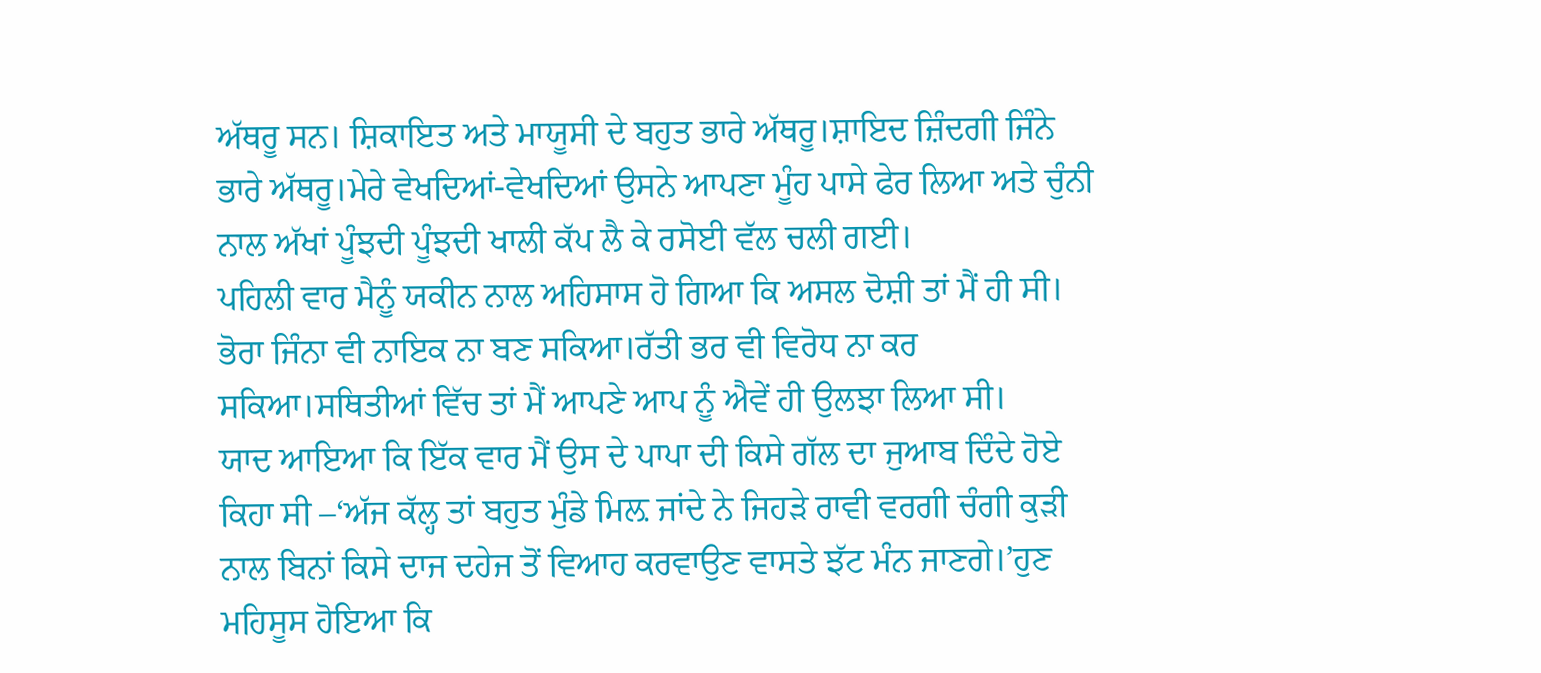ਅੱਥਰੂ ਸਨ। ਸ਼ਿਕਾਇਤ ਅਤੇ ਮਾਯੂਸੀ ਦੇ ਬਹੁਤ ਭਾਰੇ ਅੱਥਰੂ।ਸ਼ਾਇਦ ਜ਼ਿੰਦਗੀ ਜਿੰਨੇ ਭਾਰੇ ਅੱਥਰੂ।ਮੇਰੇ ਵੇਖਦਿਆਂ-ਵੇਖਦਿਆਂ ਉਸਨੇ ਆਪਣਾ ਮੂੰਹ ਪਾਸੇ ਫੇਰ ਲਿਆ ਅਤੇ ਚੁੰਨੀ ਨਾਲ ਅੱਖਾਂ ਪੂੰਝਦੀ ਪੂੰਝਦੀ ਖਾਲੀ ਕੱਪ ਲੈ ਕੇ ਰਸੋਈ ਵੱਲ ਚਲੀ ਗਈ।
ਪਹਿਲੀ ਵਾਰ ਮੈਨੂੰ ਯਕੀਨ ਨਾਲ ਅਹਿਸਾਸ ਹੋ ਗਿਆ ਕਿ ਅਸਲ ਦੋਸ਼ੀ ਤਾਂ ਮੈਂ ਹੀ ਸੀ। ਭੋਰਾ ਜਿੰਨਾ ਵੀ ਨਾਇਕ ਨਾ ਬਣ ਸਕਿਆ।ਰੱਤੀ ਭਰ ਵੀ ਵਿਰੋਧ ਨਾ ਕਰ ਸਕਿਆ।ਸਥਿਤੀਆਂ ਵਿੱਚ ਤਾਂ ਮੈਂ ਆਪਣੇ ਆਪ ਨੂੰ ਐਵੇਂ ਹੀ ਉਲਝਾ ਲਿਆ ਸੀ।
ਯਾਦ ਆਇਆ ਕਿ ਇੱਕ ਵਾਰ ਮੈਂ ਉਸ ਦੇ ਪਾਪਾ ਦੀ ਕਿਸੇ ਗੱਲ ਦਾ ਜੁਆਬ ਦਿੰਦੇ ਹੋਏ ਕਿਹਾ ਸੀ –‘ਅੱਜ ਕੱਲ੍ਹ ਤਾਂ ਬਹੁਤ ਮੁੰਡੇ ਮਿਲ਼ ਜਾਂਦੇ ਨੇ ਜਿਹੜੇ ਰਾਵੀ ਵਰਗੀ ਚੰਗੀ ਕੁੜੀ ਨਾਲ ਬਿਨਾਂ ਕਿਸੇ ਦਾਜ ਦਹੇਜ ਤੋਂ ਵਿਆਹ ਕਰਵਾਉਣ ਵਾਸਤੇ ਝੱਟ ਮੰਨ ਜਾਣਗੇ।’ਹੁਣ ਮਹਿਸੂਸ ਹੋਇਆ ਕਿ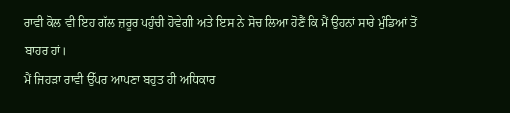ਰਾਵੀ ਕੋਲ ਵੀ ਇਹ ਗੱਲ ਜ਼ਰੂਰ ਪਹੁੰਚੀ ਹੋਵੇਗੀ ਅਤੇ ਇਸ ਨੇ ਸੋਚ ਲਿਆ ਹੋਣੈਂ ਕਿ ਮੈਂ ਉਹਨਾਂ ਸਾਰੇ ਮੁੰਡਿਆਂ ਤੋਂ ਬਾਹਰ ਹਾਂ।
ਮੈਂ ਜਿਹੜਾ ਰਾਵੀ ਉੱਪਰ ਆਪਣਾ ਬਹੁਤ ਹੀ ਅਧਿਕਾਰ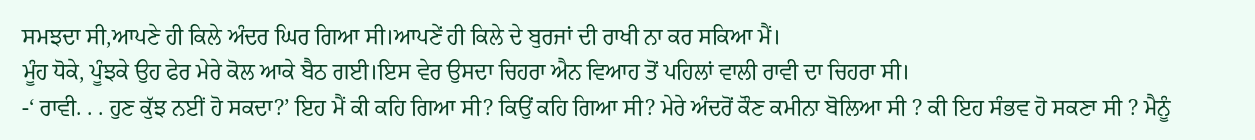ਸਮਝਦਾ ਸੀ,ਆਪਣੇ ਹੀ ਕਿਲੇ ਅੰਦਰ ਘਿਰ ਗਿਆ ਸੀ।ਆਪਣੇਂ ਹੀ ਕਿਲੇ ਦੇ ਬੁਰਜਾਂ ਦੀ ਰਾਖੀ ਨਾ ਕਰ ਸਕਿਆ ਮੈਂ।
ਮੂੰਹ ਧੋਕੇ, ਪੂੰਝਕੇ ਉਹ ਫੇਰ ਮੇਰੇ ਕੋਲ ਆਕੇ ਬੈਠ ਗਈ।ਇਸ ਵੇਰ ਉਸਦਾ ਚਿਹਰਾ ਐਨ ਵਿਆਹ ਤੋਂ ਪਹਿਲਾਂ ਵਾਲੀ ਰਾਵੀ ਦਾ ਚਿਹਰਾ ਸੀ।
-‘ ਰਾਵੀ. . . ਹੁਣ ਕੁੱਝ ਨਈਂ ਹੋ ਸਕਦਾ?’ ਇਹ ਮੈਂ ਕੀ ਕਹਿ ਗਿਆ ਸੀ? ਕਿਉਂ ਕਹਿ ਗਿਆ ਸੀ? ਮੇਰੇ ਅੰਦਰੋਂ ਕੌਣ ਕਮੀਨਾ ਬੋਲਿਆ ਸੀ ? ਕੀ ਇਹ ਸੰਭਵ ਹੋ ਸਕਣਾ ਸੀ ? ਮੈਨੂੰ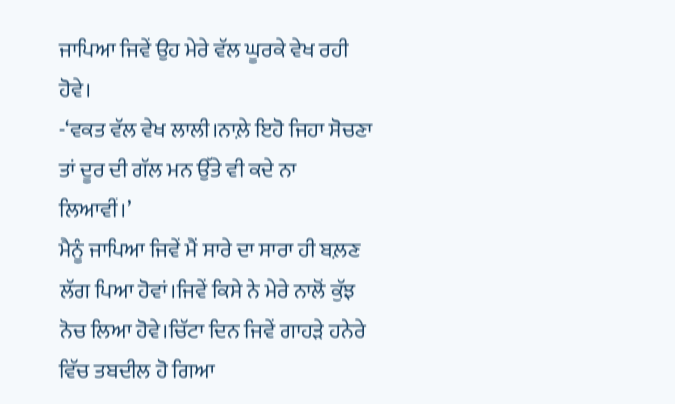ਜਾਪਿਆ ਜਿਵੇਂ ਉਹ ਮੇਰੇ ਵੱਲ ਘੂਰਕੇ ਵੇਖ ਰਹੀ ਹੋਵੇ।
-‘ਵਕਤ ਵੱਲ ਵੇਖ ਲਾਲੀ।ਨਾਲ਼ੇ ਇਹੋ ਜਿਹਾ ਸੋਚਣਾ ਤਾਂ ਦੂਰ ਦੀ ਗੱਲ ਮਨ ਉੱਤੇ ਵੀ ਕਦੇ ਨਾ ਲਿਆਵੀਂ।’
ਮੈਨੂੰ ਜਾਪਿਆ ਜਿਵੇਂ ਮੈਂ ਸਾਰੇ ਦਾ ਸਾਰਾ ਹੀ ਬਲ਼ਣ ਲੱਗ ਪਿਆ ਹੋਵਾਂ।ਜਿਵੇਂ ਕਿਸੇ ਨੇ ਮੇਰੇ ਨਾਲੋਂ ਕੁੱਝ ਨੋਚ ਲਿਆ ਹੋਵੇ।ਚਿੱਟਾ ਦਿਨ ਜਿਵੇਂ ਗਾਹੜੇ ਹਨੇਰੇ ਵਿੱਚ ਤਬਦੀਲ ਹੋ ਗਿਆ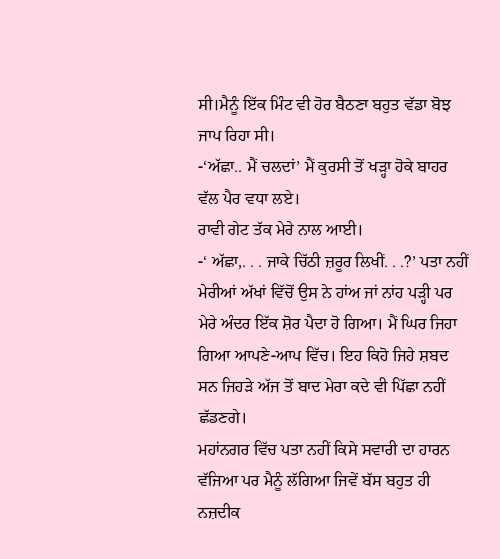ਸੀ।ਮੈਨੂੰ ਇੱਕ ਮਿੰਟ ਵੀ ਹੋਰ ਬੈਠਣਾ ਬਹੁਤ ਵੱਡਾ ਬੋਝ ਜਾਪ ਰਿਹਾ ਸੀ।
-‘ਅੱਛਾ.. ਮੈਂ ਚਲਦਾਂ’ ਮੈਂ ਕੁਰਸੀ ਤੋਂ ਖੜ੍ਹਾ ਹੋਕੇ ਬਾਹਰ ਵੱਲ ਪੈਰ ਵਧਾ ਲਏ।
ਰਾਵੀ ਗੇਟ ਤੱਕ ਮੇਰੇ ਨਾਲ ਆਈ।
-‘ ਅੱਛਾ,. . . ਜਾਕੇ ਚਿੱਠੀ ਜ਼ਰੂਰ ਲਿਖੀਂ. . .?’ ਪਤਾ ਨਹੀਂ ਮੇਰੀਆਂ ਅੱਖਾਂ ਵਿੱਚੋਂ ਉਸ ਨੇ ਹਾਂਅ ਜਾਂ ਨਾਂਹ ਪੜ੍ਹੀ ਪਰ ਮੇਰੇ ਅੰਦਰ ਇੱਕ ਸ਼ੋਰ ਪੈਦਾ ਹੋ ਗਿਆ। ਮੈਂ ਘਿਰ ਜਿਹਾ ਗਿਆ ਆਪਣੇ-ਆਪ ਵਿੱਚ। ਇਹ ਕਿਹੋ ਜਿਹੇ ਸ਼ਬਦ ਸਨ ਜਿਹੜੇ ਅੱਜ ਤੋਂ ਬਾਦ ਮੇਰਾ ਕਦੇ ਵੀ ਪਿੱਛਾ ਨਹੀਂ ਛੱਡਣਗੇ।
ਮਹਾਂਨਗਰ ਵਿੱਚ ਪਤਾ ਨਹੀਂ ਕਿਸੇ ਸਵਾਰੀ ਦਾ ਹਾਰਨ ਵੱਜਿਆ ਪਰ ਮੈਨੂੰ ਲੱਗਿਆ ਜਿਵੇਂ ਬੱਸ ਬਹੁਤ ਹੀ ਨਜ਼ਦੀਕ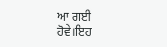ਆ ਗਈ ਹੋਵੇ।ਇਹ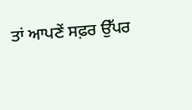ਤਾਂ ਆਪਣੇਂ ਸਫ਼ਰ ਉੱਪਰ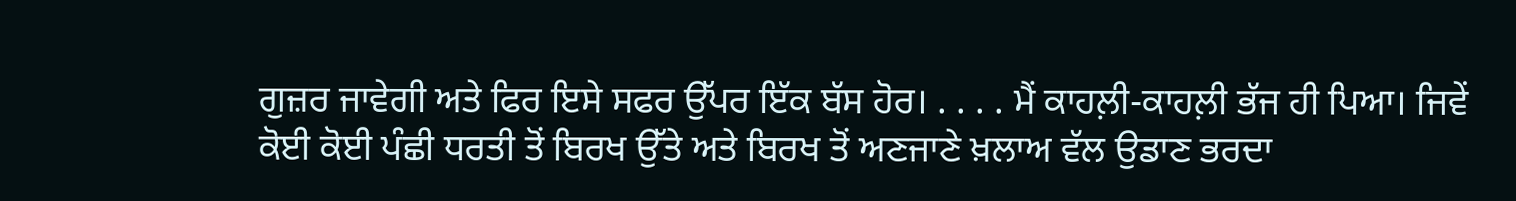ਗੁਜ਼ਰ ਜਾਵੇਗੀ ਅਤੇ ਫਿਰ ਇਸੇ ਸਫਰ ਉੱਪਰ ਇੱਕ ਬੱਸ ਹੋਰ। . . . . ਮੈਂ ਕਾਹਲ਼ੀ-ਕਾਹਲ਼ੀ ਭੱਜ ਹੀ ਪਿਆ। ਜਿਵੇਂ ਕੋਈ ਕੋਈ ਪੰਛੀ ਧਰਤੀ ਤੋਂ ਬਿਰਖ ਉੱਤੇ ਅਤੇ ਬਿਰਖ ਤੋਂ ਅਣਜਾਣੇ ਖ਼ਲਾਅ ਵੱਲ ਉਡਾਣ ਭਰਦਾ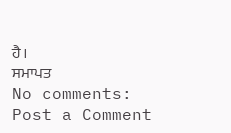ਹੈ।
ਸਮਾਪਤ
No comments:
Post a Comment